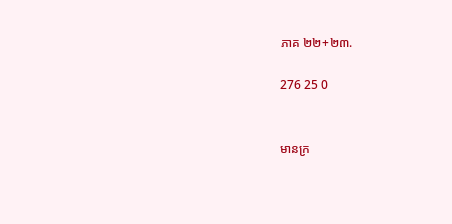ភាគ ២២+២៣.

276 25 0


មានក្រ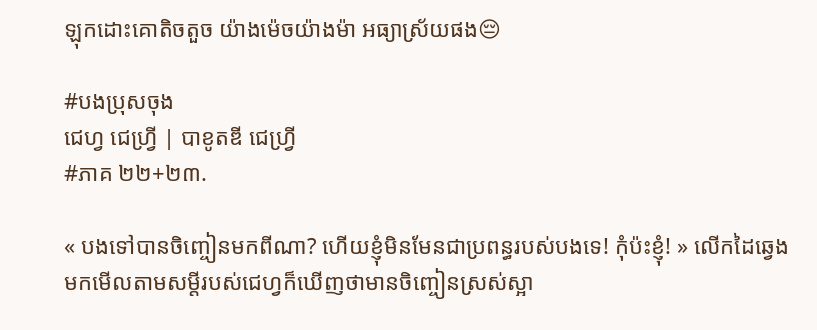ឡុកដោះគោតិចតួច យ៉ាងម៉េចយ៉ាងម៉ា អធ្យាស្រ័យផង😔

#បងប្រុសចុង
ជេហ្វ ជេហ្រ្វី | បាខូតឌី ជេហ្វ្រី
#ភាគ ២២+២៣.

« បងទៅបានចិញ្ចៀនមកពីណា? ហើយខ្ញុំមិនមែនជាប្រពន្ធរបស់បងទេ! កុំប៉ះខ្ញុំ! » លើកដៃឆ្វេងមកមើលតាមសម្តីរបស់ជេហ្វក៏ឃើញថាមានចិញ្ចៀនស្រស់ស្អា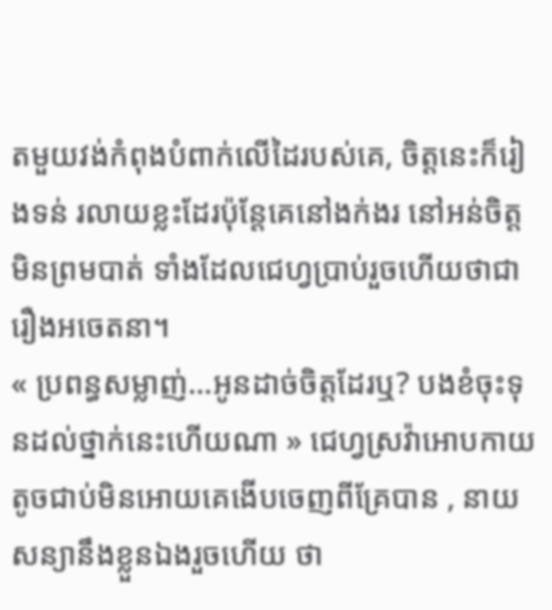តមួយវង់កំពុងបំពាក់លើដៃរបស់គេ, ចិត្តនេះក៏រៀងទន់ រលាយខ្លះដែរប៉ុន្តែគេនៅងក់ងរ នៅអន់ចិត្តមិនព្រមបាត់ ទាំងដែលជេហ្វប្រាប់រួចហើយថាជារឿងអចេតនា។
« ប្រពន្ធសម្លាញ់...អូនដាច់ចិត្តដែរឬ? បងខំចុះទុនដល់ថ្នាក់នេះហើយណា » ជេហ្វស្រវ៉ាអោបកាយតូចជាប់មិនអោយគេងើបចេញពីគ្រែបាន , នាយសន្យានឹងខ្លួនឯងរួចហើយ ថា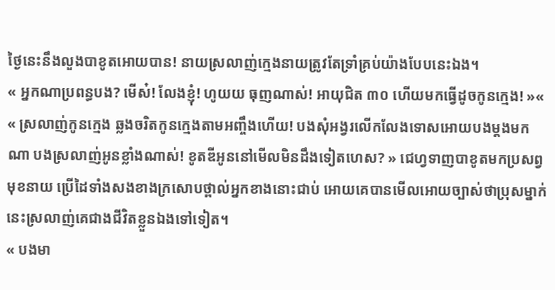ថ្ងៃនេះនឹងលួងបាខូតអោយបាន! នាយស្រលាញ់ក្មេងនាយត្រូវតែទ្រាំគ្រប់យ៉ាងបែបនេះឯង។
« អ្នកណាប្រពន្ធបង? មើស៎! លែងខ្ញុំ! ហូយយ ធុញណាស់! អាយុជិត ៣០ ហើយមកធ្វើដូចកូនក្មេង! »« « ស្រលាញ់កូនក្មេង ឆ្លងចរិតកូនក្មេងតាមអញ្ចឹងហើយ! បងសុំអង្វរលើកលែងទោសអោយបងម្តងមកណា បងស្រលាញ់អូនខ្លាំងណាស់! ខូតឌីអូននៅមើលមិនដឹងទៀតហេស? » ជេហ្វទាញបាខូតមកប្រសព្វមុខនាយ ប្រើដៃទាំងសងខាងក្រសោបថ្ពាល់អ្នកខាងនោះជាប់ អោយគេបានមើលអោយច្បាស់ថាប្រុសម្នាក់នេះស្រលាញ់គេជាងជីវិតខ្លួនឯងទៅទៀត។
« បងមា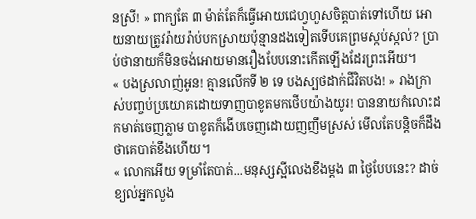នស្រី! » ពាក្យតែ ៣ ម៉ាត់តែក៏ធ្វើអោយជេហ្វហួសចិត្តបាត់ទៅហើយ អោយនាយត្រូវរ៉ាយរ៉ាប់បកស្រាយប៉ុន្មានដងទៀតទើបគេព្រមស្កប់ស្កល់? ប្រាប់ថានាយក៏មិនចង់អោយមានរឿងបែបនោះកើតឡើងដែរព្រះអើយ។
« បងស្រលាញ់អូន! គ្មានលើកទី ២ ទេ បងស្បថដាក់ជីវិតបង! » រាងក្រាស់បញ្ចប់ប្រយោគដោយទាញបាខូតមកថើបយ៉ាងយូរ! បាននាយកំលោះដកមាត់ចេញភ្លាម បាខូតក៏ងើបចេញដោយញញឹមស្រស់ មើលតែបន្តិចក៏ដឹងថាគេបាត់ខឹងហើយ។
« លោកអើយ ទម្រាំតែបាត់...មនុស្សស្អីលេងខឹងម្តង ៣ ថ្ងៃបែបនេះ? ដាច់ខ្យល់អ្នកលួង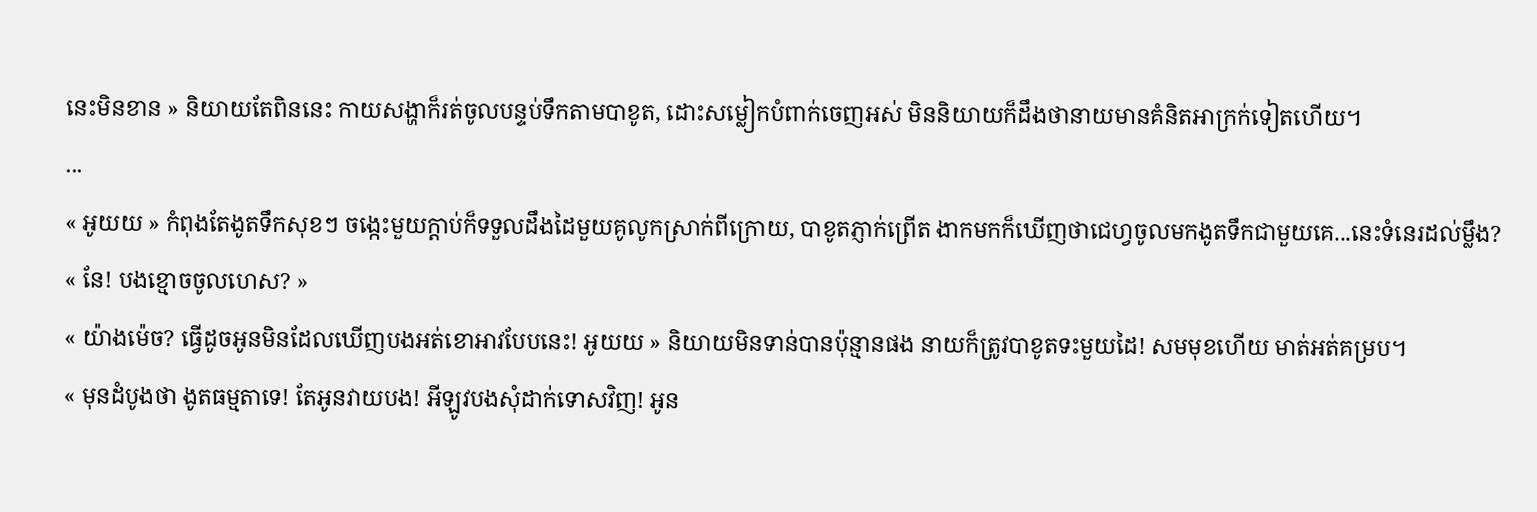នេះមិនខាន » និយាយតែពិននេះ កាយសង្ហាក៏រត់ចូលបន្ទប់ទឹកតាមបាខូត, ដោះសម្លៀកបំពាក់ចេញអស់ មិននិយាយក៏ដឹងថានាយមានគំនិតអាក្រក់ទៀតហើយ។
...
« អូយយ » កំពុងតែងូតទឹកសុខៗ ចង្កេះមួយក្តាប់ក៏ទទួលដឹងដៃមួយគូលូកស្រាក់ពីក្រោយ, បាខូតភ្ញាក់ព្រើត ងាកមកក៏ឃើញថាជេហ្វចូលមកងូតទឹកជាមួយគេ...នេះទំនេរដល់ម្លឹង?
« នែ! បងខ្មោចចូលហេស? »
« យ៉ាងម៉េច? ធ្វើដូចអូនមិនដែលឃើញបងអត់ខោអាវបែបនេះ! អូយយ » និយាយមិនទាន់បានប៉ុន្មានផង នាយក៏ត្រូវបាខូតទះមួយដៃ! សមមុខហើយ មាត់អត់គម្រប។
« មុនដំបូងថា ងូតធម្មតាទេ! តែអូនវាយបង! អីឡូវបងសុំដាក់ទោសវិញ! អូន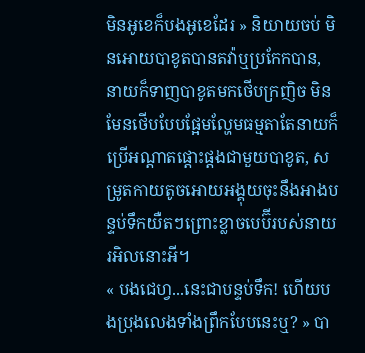មិនអូខេក៏បងអូខេដែរ » និយាយចប់ មិនអោយបាខូតបានតវ៉ាឬប្រកែកបាន, នាយក៏ទាញបាខូតមកថើបក្រញិច មិនមែនថើបបែបផ្អែមល្ហែមធម្មតាតែនាយក៏ប្រើអណ្តាតផ្តោះផ្តងជាមួយបាខូត, សម្រូតកាយតូចអោយអង្គុយចុះនឹងអាងបន្ទប់ទឹកយឺតៗព្រោះខ្លាចបេប៊ីរបស់នាយរអិលនោះអី។
« បងជេហ្វ...នេះជាបន្ទប់ទឹក! ហើយបងប្រុងលេងទាំងព្រឹកបែបនេះឬ? » បា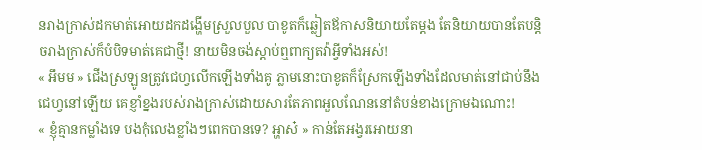នរាងក្រាស់ដកមាត់អោយដកដង្ហើមស្រួលបួល បាខូតក៏ឆ្លៀតឪកាសនិយាយតែម្តង តែនិយាយបានតែបន្តិចរាងក្រាស់ក៏បំបិទមាត់គេជាថ្មី! នាយមិនចង់ស្តាប់ឮពាក្យតវ៉ាអ្វីទាំងអស់!
« អឹមម » ជើងស្រឡូនត្រូវជេហ្វលើកឡើងទាំងគូ ភ្លាមនោះបាខូតក៏ស្រែកឡើងទាំងដែលមាត់នៅជាប់នឹងជេហ្វនៅឡើយ គេខ្ញាំខ្នងរបស់រាងក្រាស់ដោយសារតែភាពអួលណែននៅតំបន់ខាងក្រោមឯណោះ!
« ខ្ញុំគ្មានកម្លាំងទេ បងកុំលេងខ្លាំងៗពេកបានទេ? អ្ហាស៎ » កាន់តែអង្វរអោយនា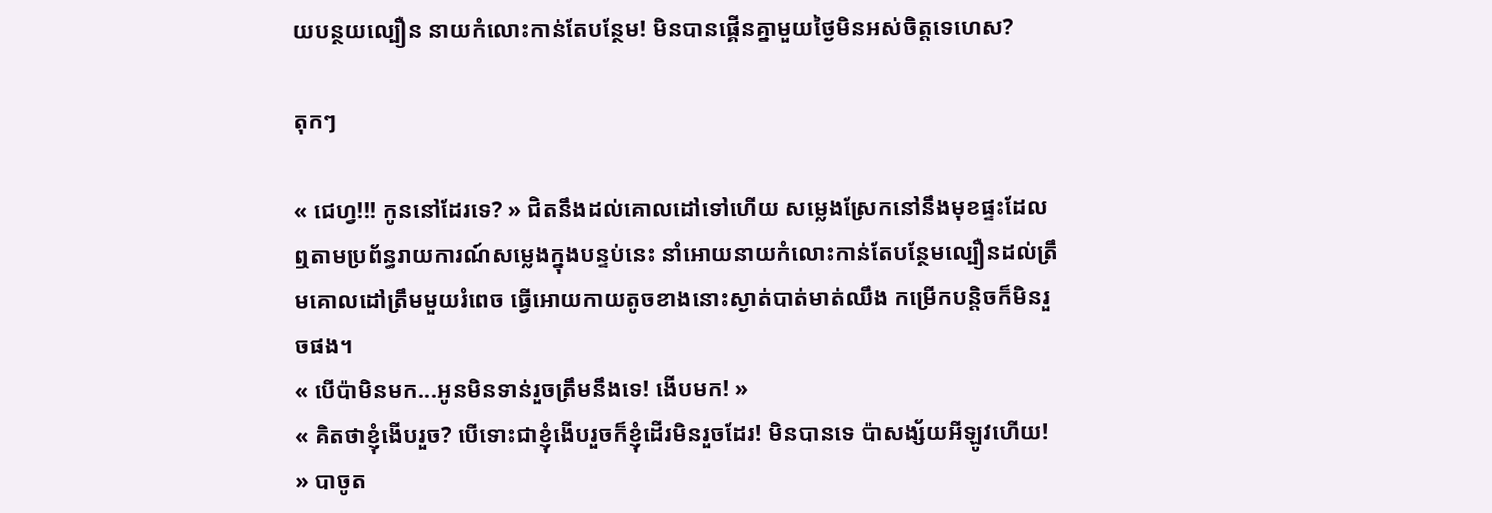យបន្ថយល្បឿន នាយកំលោះកាន់តែបន្ថែម! មិនបានផ្គើនគ្នាមួយថ្ងៃមិនអស់ចិត្តទេហេស?

តុកៗ

« ជេហ្វ!!! កូននៅដែរទេ? » ជិតនឹងដល់គោលដៅទៅហើយ សម្លេងស្រែកនៅនឹងមុខផ្ទះដែលឮតាមប្រព័ន្ធរាយការណ៍សម្លេងក្នុងបន្ទប់នេះ នាំអោយនាយកំលោះកាន់តែបន្ថែមល្បឿនដល់ត្រឹមគោលដៅត្រឹមមួយរំពេច ធ្វើអោយកាយតូចខាងនោះស្ងាត់បាត់មាត់ឈឹង កម្រើកបន្តិចក៏មិនរួចផង។
« បើប៉ាមិនមក...អូនមិនទាន់រួចត្រឹមនឹងទេ! ងើបមក! »
« គិតថាខ្ញុំងើបរួច? បើទោះជាខ្ញុំងើបរួចក៏ខ្ញុំដើរមិនរួចដែរ! មិនបានទេ ប៉ាសង្ស័យអីឡូវហើយ! » បាចូត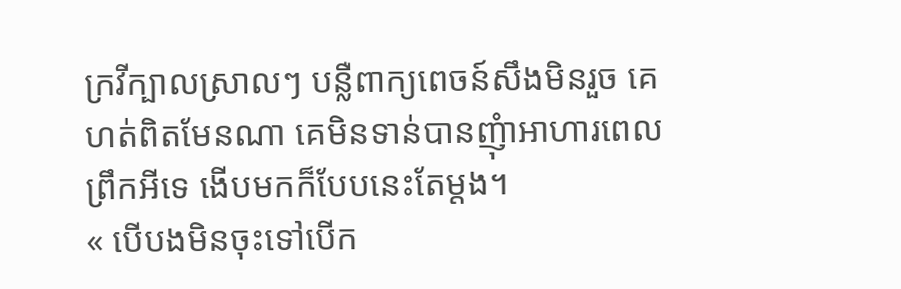ក្រវីក្បាលស្រាលៗ បន្លឺពាក្យពេចន៍សឹងមិនរួច គេហត់ពិតមែនណា គេមិនទាន់បានញុំាអាហារពេលព្រឹកអីទេ ងើបមកក៏បែបនេះតែម្តង។
« បើបងមិនចុះទៅបើក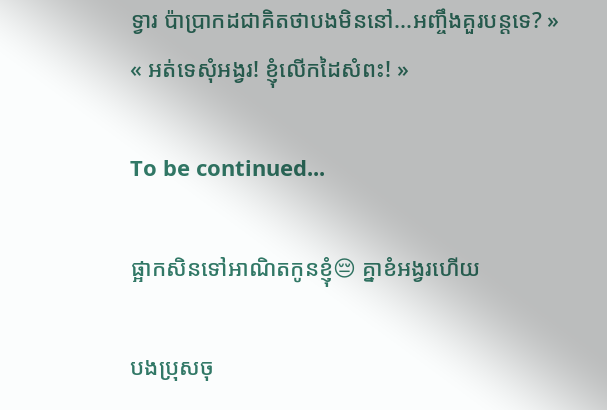ទ្វារ ប៉ាប្រាកដជាគិតថាបងមិននៅ...អញ្ចឹងគួរបន្តទេ? »
« អត់ទេសុំអង្វរ! ខ្ញុំលើកដៃសំពះ! »

To be continued...

ផ្អាកសិនទៅអាណិតកូនខ្ញុំ😔 គ្នាខំអង្វរហើយ

បងប្រុសចុ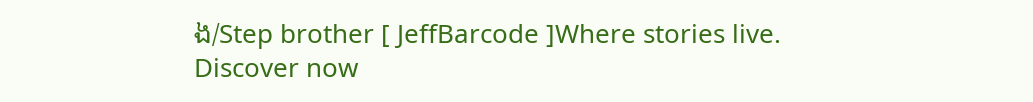ង/Step brother [ JeffBarcode ]Where stories live. Discover now